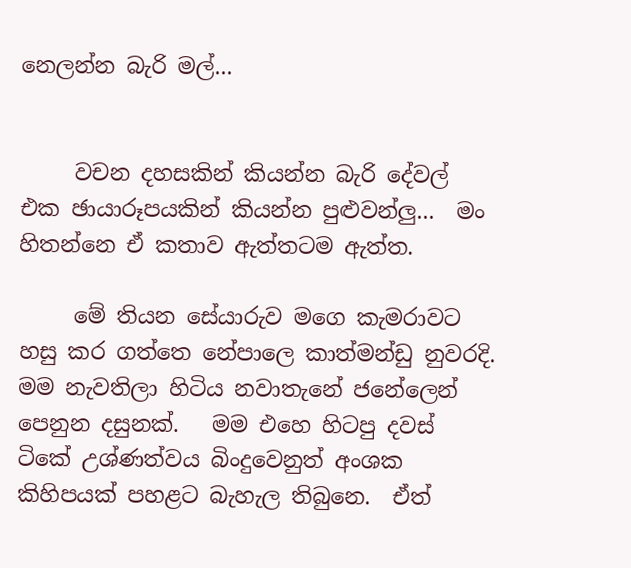නෙලන්න බැරි මල්...


     වචන දහසකින් කියන්න බැරි දේවල් එක ඡායාරූපයකින් කියන්න පුළුවන්ලු...  මං හිතන්නෙ ඒ කතාව ඇත්තටම ඇත්ත.

     මේ තියන සේයාරුව මගෙ කැමරාවට හසු කර ගත්තෙ නේපාලෙ කාත්මන්ඩු නුවරදි.  මම නැවතිලා හිටිය නවාතැනේ ජනේලෙන් පෙනුන දසුනක්.   මම එහෙ හිටපු දවස් ටිකේ උශ්ණත්වය බිංදුවෙනුත් අංශක කිහිපයක් පහළට බැහැල තිබුනෙ.  ඒත්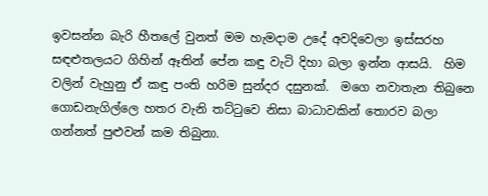ඉවසන්න බැරි හීතලේ වුනත් මම හැමදාම උදේ අවදිවෙලා ඉස්සරහ සඳළුතලයට ගිහින් ඈතින් පේන කඳු වැටි දිහා බලා ඉන්න ආසයි.  හිම වලින් වැහුනු ඒ කඳු පංති හරිම සුන්දර දසුනක්.  මගෙ නවාතැන තිබුනෙ ගොඩනැගිල්ලෙ හතර වැනි තට්‍ටුවෙ නිසා බාධාවකින් තොරව බලා ගන්නත් පුළුවන් කම තිබුනා.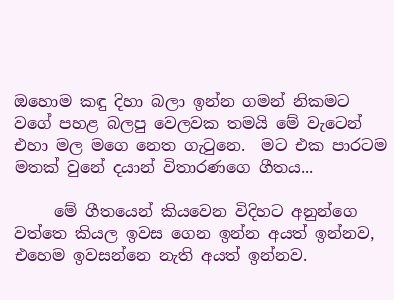ඔහොම කඳු දිහා බලා ඉන්න ගමන් නිකමට වගේ පහළ බලපු වෙලවක තමයි මේ වැටෙන් එහා මල මගෙ නෙත ගැ‍ටුනෙ.  මට එක පාරටම මතක් වුනේ දයාන් විතාරණගෙ ගීතය...

     මේ ගීතයෙන් කියවෙන විදිහට අනුන්ගෙ වත්තෙ කියල ඉවස ගෙන ඉන්න අයත් ඉන්නව, එහෙම ඉවසන්නෙ නැති අයත් ඉන්නව.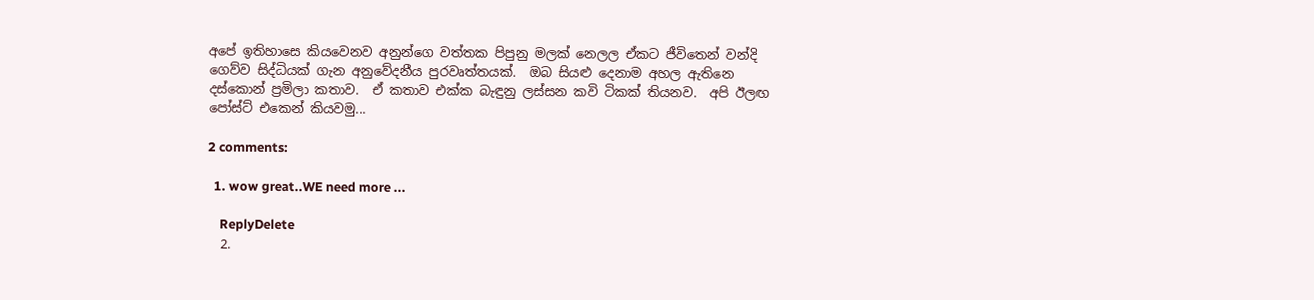අපේ ඉතිහාසෙ කියවෙනව අනුන්ගෙ වත්තක පිපුනු මලක් නෙලල ඒකට ජීවිතෙන් වන්දි ගෙව්ව සිද්ධියක් ගැන අනුවේදනීය පුරවෘත්තයක්.  ඔබ සියළු දෙනාම අහල ඇතිනෙ දස්කොන් ප්‍රමිලා කතාව.  ඒ කතාව එක්ක බැඳුනු ලස්සන කවි ටිකක් තියනව.  අපි ඊලඟ පෝස්ට් එකෙන් කියවමු...

2 comments:

  1. wow great..WE need more ...

    ReplyDelete
  2.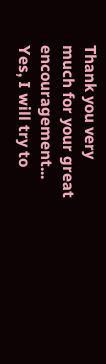Thank you very much for your great encouragement... Yes, I will try to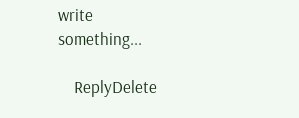write something...

    ReplyDelete